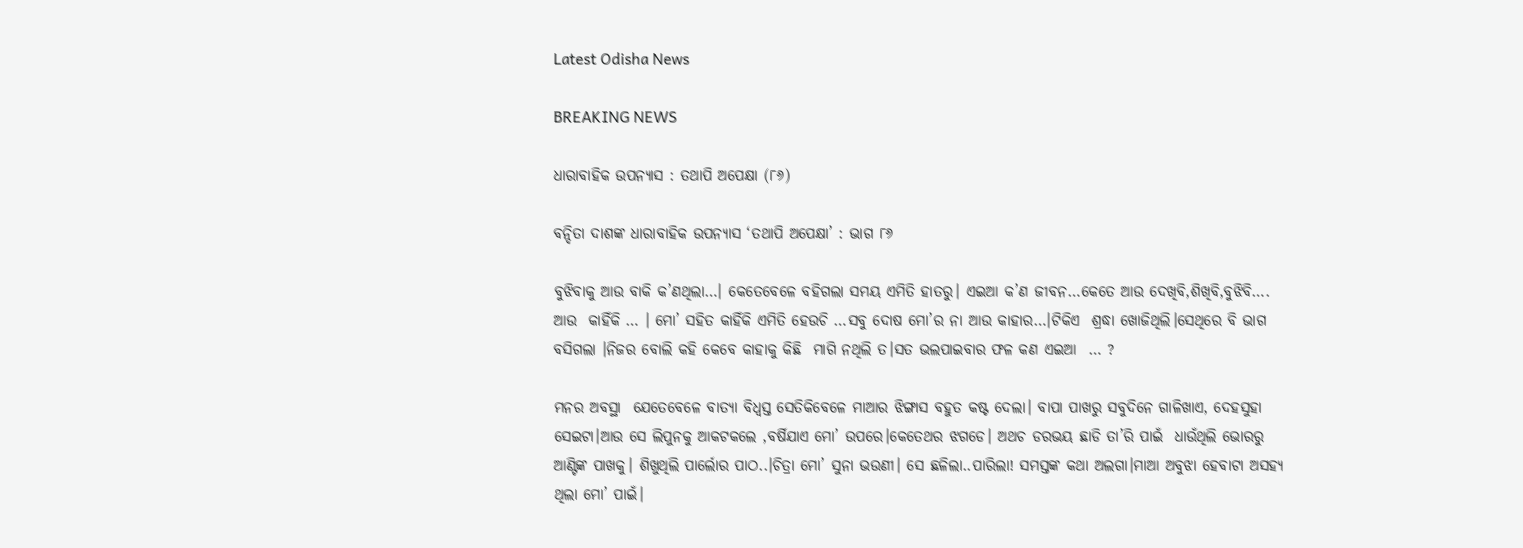Latest Odisha News

BREAKING NEWS

ଧାରାବାହିକ ଉପନ୍ୟାସ : ତଥାପି ଅପେକ୍ଷା (୮୬)

ବନ୍ଦିତା ଦାଶଙ୍କ ଧାରାବାହିକ ଉପନ୍ୟାସ ‘ତଥାପି ଅପେକ୍ଷା’ : ଭାଗ ୮୬

ବୁଝିବାକୁ ଆଉ ବାକି କ’ଣଥିଲା…। କେତେବେଳେ ବହିଗଲା ସମୟ ଏମିତି ହାତରୁ। ଏଇଆ କ’ଣ ଜୀବନ…କେତେ ଆଉ ଦେଖିବି,ଶିଖିବି,ବୁଝିବି…. ଆଉ  କାହିଁକି … । ମୋ’ ସହିତ କାହିଁକି ଏମିତି ହେଉଚି …ସବୁ ଦୋଷ ମୋ’ର ନା ଆଉ କାହାର…।ଟିକିଏ  ଶ୍ରଦ୍ଧା ଖୋଜିଥିଲି।ସେଥିରେ ବି ଭାଗ ବସିଗଲା ।ନିଜର ବୋଲି କହି କେବେ କାହାକୁ କିଛି  ମାଗି ନଥିଲି ତ।ସତ ଭଲପାଇବାର ଫଳ କଣ ଏଇଆ  … ?

ମନର ଅବସ୍ଥା  ଯେତେବେଳେ ବାତ୍ୟା ବିଧ୍ବସ୍ତ ସେତିକିବେଳେ ମାଆର ଝିଙ୍ଗାସ ବହୁତ କଷ୍ଟ ଦେଲା। ବାପା ପାଖରୁ ସବୁଦିନେ ଗାଳିଖାଏ, ଦେହସୁହା  ସେଇଟା।ଆଉ ସେ ଲିପୁନକୁ ଆକଟକଲେ ,ବର୍ଷିଯାଏ ମୋ’ ଉପରେ।କେତେଥର ଝଗଡେ। ଅଥଚ ଡରଭୟ ଛାଡି ତା’ରି ପାଇଁ  ଧାଉଁଥିଲି ଭୋରରୁ ଆଣ୍ଟିଙ୍କ ପାଖକୁ। ଶିଖୁଥିଲି ପାର୍ଲୋର ପାଠ..।ଚିତ୍ରା ମୋ’ ସୁନା ଭଉଣୀ। ସେ ଛଳିଲା..ପାରିଲା! ସମସ୍ତଙ୍କ କଥା ଅଲଗା।ମାଆ ଅବୁଝା ହେବାଟା ଅସହ୍ୟ ଥିଲା ମୋ’ ପାଇଁ।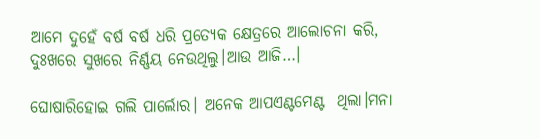ଆମେ ଦୁହେଁ ବର୍ଷ ବର୍ଷ ଧରି ପ୍ରତ୍ୟେକ କ୍ଷେତ୍ରରେ ଆଲୋଚନା କରି, ଦୁଃଖରେ ସୁଖରେ ନିର୍ଣ୍ଣୟ ନେଉଥିଲୁ।ଆଉ ଆଜି…।

ଘୋଷାରିହୋଇ ଗଲି ପାର୍ଲୋର। ଅନେକ ଆପଏଣ୍ଟମେଣ୍ଟ  ଥିଲା।ମନା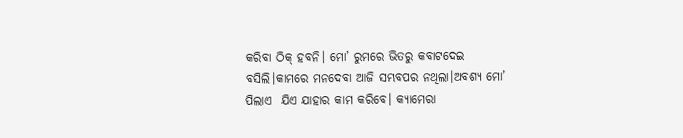କରିବା ଠିକ୍ ହବନି। ମୋ’ ରୁମରେ ଭିତରୁ କବାଟଦେଇ ବସିଲି।କାମରେ ମନଦେବା ଆଜି ସମ୍ଭବପର ନଥିଲା।ଅବଶ୍ୟ ମୋ’ ପିଲାଏ  ଯିଏ ଯାହାର କାମ କରିବେ। କ୍ୟାମେରା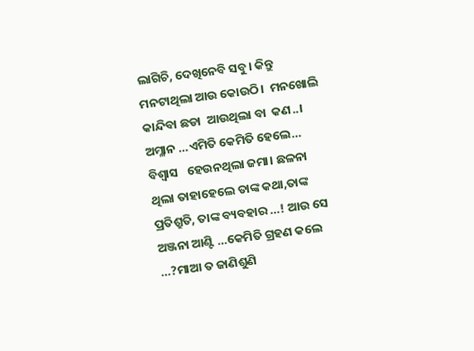ଲାଗିଚି, ଦେଖିନେବି ସବୁ। କିନ୍ତୁ ମନଟାଥିଲା ଆଉ କୋଉଠି।  ମନଖୋଲି କାନ୍ଦିବା ଛଡା  ଆଉଥିଲା ବା  କଣ..। ଅମ୍ଳାନ …ଏମିତି କେମିତି ହେଲେ… ବିଶ୍ବାସ   ହେଉନଥିଲା ଜମା। ଛଳନା ଥିଲା ତାହାହେଲେ ତାଙ୍କ କଥା,ତାଙ୍କ ପ୍ରତିଶ୍ରୁତି, ତାଙ୍କ ବ୍ୟବହାର …! ଆଉ ସେ ଅଞ୍ଜନା ଆଣ୍ଟି …କେମିତି ଗ୍ରହଣ କଲେ …?ମାଆ ତ ଜାଣିଶୁଣି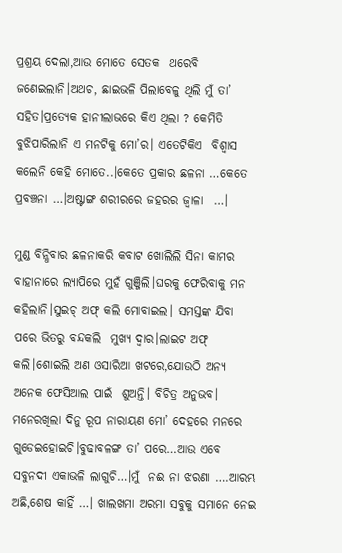ପ୍ରଶ୍ରୟ ଦେଲା,ଆଉ ମୋତେ ସେତକ  ଥରେବି ଜଣେଇଲାନି।ଅଥଚ, ଛାଇଭଳି ପିଲାବେଳୁ ଥିଲି ମୁଁ ତା’ ସହିତ।ପ୍ରତ୍ୟେକ ହାନୀଲାଭରେ କିଏ ଥିଲା ? କେମିତି ବୁଝିପାରିଲାନି ଏ ମନଟିକୁ ମୋ’ର। ଏତେଟିକିଏ  ବିଶ୍ବାସ କଲେନି କେହି ମୋତେ..।କେତେ ପ୍ରକାର ଛଳନା …କେତେ ପ୍ରବଞ୍ଚନା …।ଅଷ୍ଟାଙ୍ଗ ଶରୀରରେ ଜହରର ଜ୍ବାଳା  …।

ମୁଣ୍ଡ ବିନ୍ଧିବାର ଛଳନାକରି କବାଟ ଖୋଲିଲି ସିନା କାମର ବାହାନାରେ ଲ୍ୟାପିରେ ମୁହଁ ଗୁଞ୍ଜିଲି।ଘରକୁ ଫେରିବାକୁ ମନ କହିଲାନି।ସୁଇଚ୍ ଅଫ୍ କଲି ମୋବାଇଲ। ସମସ୍ତଙ୍କ ଯିବା ପରେ ଭିତରୁ ବନ୍ଦକଲି  ମୁଖ୍ୟ ଦ୍ବାର।ଲାଇଟ ଅଫ୍ କଲି।ଶୋଇଲି ଅଣ ଓସାରିଆ ଖଟରେ,ଯୋଉଠି ଅନ୍ୟ ଅନେକ ଫେସିଆଲ ପାଇଁ  ଶୁଅନ୍ତି। ବିଚିତ୍ର ଅନୁଭବ। ମନେରଖିଲା ଦିନୁ ରୂପ ନାରାୟଣ ମୋ’ ଦେହରେ ମନରେ ଗୁଡେଇହୋଇଚି।ବୁଢାବଳଙ୍ଗ ତା’ ପରେ…ଆଉ ଏବେ ସବୁନଦୀ ଏକାଭଳି ଲାଗୁଚି…।ମୁଁ  ନଈ ନା ଝରଣା ….ଆରମ୍ଭ ଅଛି,ଶେଷ କାହିଁ …। ଖାଲଖମା ଅରମା ସବୁକୁ ସମାନେ ନେଇ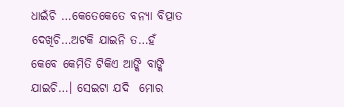ଧାଇଁଚି …କେତେକେତେ ବନ୍ୟା ବିତ୍ପାତ ଦେଖିଚି…ଅଟକି ଯାଇନି ତ…ହଁ କେବେ କେମିତି ଟିକିଏ ଆଙ୍କି ବାଙ୍କି ଯାଇଚି…। ସେଇଟା ଯଦି  ମୋର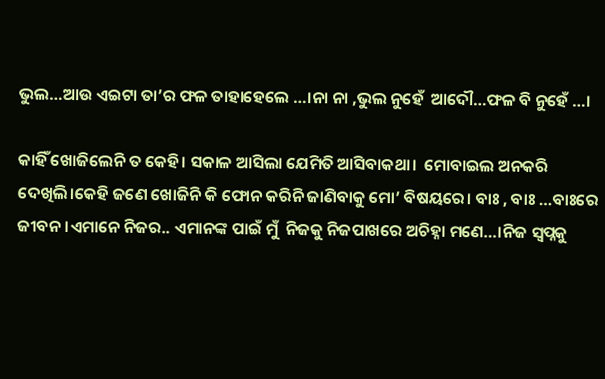ଭୁଲ…ଆଉ ଏଇଟା ତା’ର ଫଳ ତାହାହେଲେ …।ନା ନା ,ଭୁଲ ନୁହେଁ  ଆଦୌ…ଫଳ ବି ନୁହେଁ …।

କାହିଁ ଖୋଜିଲେନି ତ କେହି। ସକାଳ ଆସିଲା ଯେମିତି ଆସିବାକଥା।  ମୋବାଇଲ ଅନକରି ଦେଖିଲି।କେହି ଜଣେ ଖୋଜିନି କି ଫୋନ କରିନି ଜାଣିବାକୁ ମୋ’ ବିଷୟରେ। ବାଃ , ବାଃ …ବାଃରେ ଜୀବନ।ଏମାନେ ନିଜର.. ଏମାନଙ୍କ ପାଇଁ ମୁଁ  ନିଜକୁ ନିଜପାଖରେ ଅଚିହ୍ନା ମଣେ…।ନିଜ ସ୍ବପ୍ନକୁ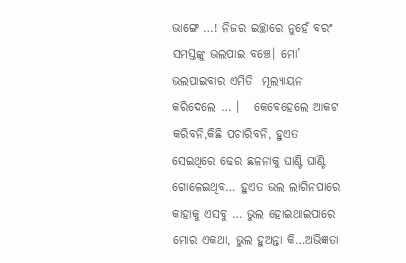ଭାଙ୍ଗେ …! ନିଜର ଇଚ୍ଛାରେ ନୁହେଁ ବରଂ  ସମସ୍ତଙ୍କୁ ଭଲପାଇ ବଞ୍ଚେ। ମୋ’ ଭଲପାଇବାର ଏମିତି  ମୂଲ୍ୟାୟନ କରିଦେଲେ … ।   କେବେହେଲେ ଆକଟ କରିବନି,କିଛି ପଚାରିବନି, ହୁଏତ ସେଇଥିରେ ଢେର ଛଳନାକୁ ଘାଣ୍ଟି ଘାଣ୍ଟି  ଗୋଳେଇଥିବ… ହୁଏତ ଭଲ ଲାଗିନପାରେ କାହାକୁ ଏସବୁ … ଭୁଲ ହୋଇଥାଇପାରେ ମୋର ଏକଥା, ଭୁଲ ହୁଅନ୍ତା କି…ଅଭିଜ୍ଞତା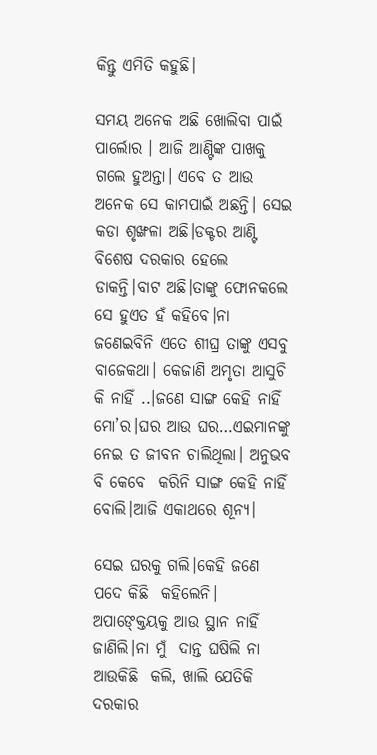କିନ୍ତୁ ଏମିତି କହୁଛି।

ସମୟ ଅନେକ ଅଛି ଖୋଲିବା ପାଇଁ ପାର୍ଲୋର । ଆଜି ଆଣ୍ଟିଙ୍କ ପାଖକୁ ଗଲେ ହୁଅନ୍ତା। ଏବେ ତ ଆଉ ଅନେକ ସେ କାମପାଇଁ ଅଛନ୍ତି। ସେଇ କଡା ଶୃଙ୍ଖଳା ଅଛି।ଡକ୍ଟର ଆଣ୍ଟି ବିଶେଷ ଦରକାର ହେଲେ ଡାକନ୍ତି।ବାଟ ଅଛି।ତାଙ୍କୁ ଫୋନକଲେ ସେ ହୁଏତ ହଁ କହିବେ।ନା ଜଣେଇବିନି ଏତେ ଶୀଘ୍ର ତାଙ୍କୁ ଏସବୁ ବାଜେକଥା। କେଜାଣି ଅମୃତା ଆସୁଚି କି ନାହିଁ ..।ଜଣେ ସାଙ୍ଗ କେହି ନାହିଁ ମୋ’ର।ଘର ଆଉ ଘର…ଏଇମାନଙ୍କୁ ନେଇ ତ ଜୀବନ ଚାଲିଥିଲା। ଅନୁଭବ ବି କେବେ  କରିନି ସାଙ୍ଗ କେହି ନାହିଁ ବୋଲି।ଆଜି ଏକାଥରେ ଶୂନ୍ୟ।

ସେଇ ଘରକୁ ଗଲି।କେହି ଜଣେ ପଦେ କିଛି  କହିଲେନି। ଅପାଙ୍କ୍ତେୟକୁ ଆଉ ସ୍ଥାନ ନାହିଁ  ଜାଣିଲି।ନା ମୁଁ  ଦାନ୍ତ ଘଷିଲି ନା ଆଉକିଛି  କଲି, ଖାଲି ଯେତିକି ଦରକାର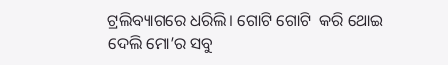ଟ୍ରଲିବ୍ୟାଗରେ ଧରିଲି। ଗୋଟି ଗୋଟି  କରି ଥୋଇ ଦେଲି ମୋ’ର ସବୁ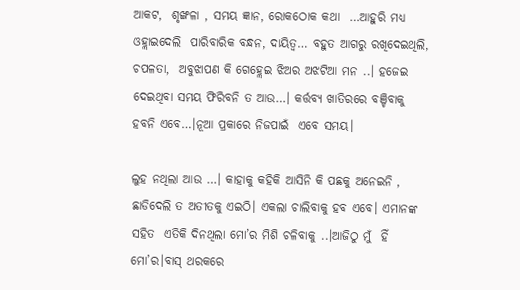ଆକଟ,  ଶୃଙ୍ଖଳା , ସମୟ ଜ୍ଞାନ, ରୋକଠୋକ କଥା  …ଆହୁରି ମଧ୍ୟ  ଓହ୍ଲାଇଦେଲି  ପାରିବାରିକ ବନ୍ଧନ, ଦାୟିତ୍ୱ… ବହୁତ ଆଗରୁ ରଖିଦେଇଥିଲି, ଚପଳତା,  ଅବୁଝାପଣ କି ଗେହ୍ଲେଇ ଝିଅର ଅଝଟିଆ ମନ ..। ହଜେଇ ଦେଇଥିବା ସମୟ ଫିରିବନି ତ ଆଉ…। କର୍ତ୍ତବ୍ୟ ଖାତିରରେ ବଞ୍ଚିବାକୁ ହବନି ଏବେ…।ନୂଆ ପ୍ରକାରେ ନିଜପାଇଁ  ଏବେ ସମୟ।

ଲୁହ ନଥିଲା ଆଉ …। କାହାକୁ କହିକି ଆସିନି କି ପଛକୁ ଅନେଇନି , ଛାଡିଦେଲି ତ ଅତୀତକୁ ଏଇଠି। ଏକଲା ଚାଲିବାକୁ ହବ ଏବେ। ଏମାନଙ୍କ ସହିତ  ଏତିକି ଦିନଥିଲା ମୋ’ର ମିଶି ଚଳିବାକୁ ..।ଆଜିଠୁ ମୁଁ  ହିଁ  ମୋ’ର।ବାସ୍ ଥରକରେ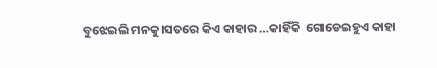ବୁଝେଇଲି ମନକୁ।ସତରେ କିଏ କାହାର …କାହିଁକି  ଗୋଡେଇହୁଏ କାହା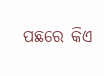ପଛରେ କିଏ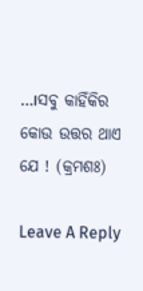…।ସବୁ କାହିଁକିର କୋଉ ଉତ୍ତର ଥାଏ ଯେ ! (କ୍ରମଶଃ)

Leave A Reply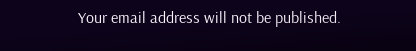Your email address will not be published.